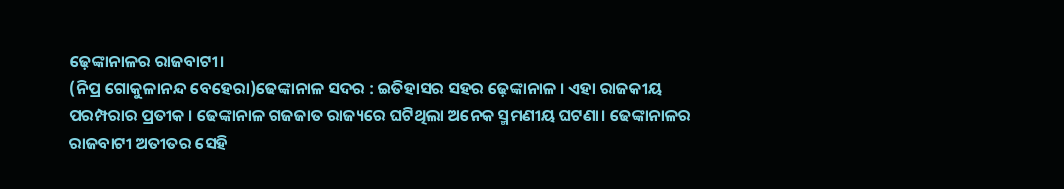ଢ଼େଙ୍କାନାଳର ରାଜବାଟୀ।
(ନିପ୍ର ଗୋକୁଳାନନ୍ଦ ବେହେରା)ଢେଙ୍କାନାଳ ସଦର : ଇତିହାସର ସହର ଢ଼େଙ୍କାନାଳ । ଏହା ରାଜକୀୟ ପରମ୍ପରାର ପ୍ରତୀକ । ଢେଙ୍କାନାଳ ଗଜଜାତ ରାଜ୍ୟରେ ଘଟିଥିଲା ଅନେକ ସ୍ମମଣୀୟ ଘଟଣା। ଢେଙ୍କାନାଳର ରାଜବାଟୀ ଅତୀତର ସେହି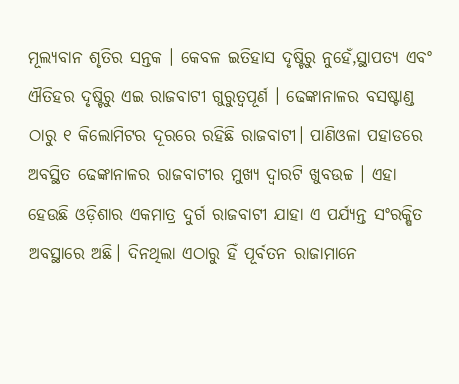ମୂଲ୍ୟବାନ ଶୃତିର ସନ୍ତକ । କେବଳ ଇତିହାସ ଦୃଷ୍ଟିରୁ ନୁହେଁ,ସ୍ଥାପତ୍ୟ ଏବଂ ଐତିହର ଦୃଷ୍ଟିରୁ ଏଇ ରାଜବାଟୀ ଗୁରୁତ୍ଵପୂର୍ଣ । ଢେଙ୍କାନାଳର ବସଷ୍ଟାଣ୍ଡ ଠାରୁ ୧ କିଲୋମିଟର ଦୂରରେ ରହିଛି ରାଜବାଟୀ। ପାଣିଓଳା ପହାଡରେ ଅବସ୍ଥିତ ଢେଙ୍କାନାଳର ରାଜବାଟୀର ମୁଖ୍ୟ ଦ୍ଵାରଟି ଖୁବଉଚ୍ଚ । ଏହା ହେଉଛି ଓଡ଼ିଶାର ଏକମାତ୍ର ଦୁର୍ଗ ରାଜବାଟୀ ଯାହା ଏ ପର୍ଯ୍ୟନ୍ତ ସଂରକ୍ଷିତ ଅବସ୍ଥାରେ ଅଛି। ଦିନଥିଲା ଏଠାରୁ ହିଁ ପୂର୍ବତନ ରାଜାମାନେ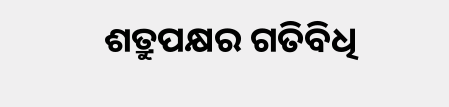ଶତ୍ରୁପକ୍ଷର ଗତିବିଧି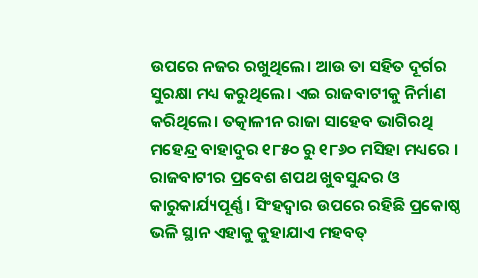ଉପରେ ନଜର ରଖୁଥିଲେ। ଆଉ ତା ସହିତ ଦୂର୍ଗର ସୁରକ୍ଷା ମଧ୍ୟ କରୁଥିଲେ। ଏଇ ରାଜବାଟୀକୁ ନିର୍ମାଣ କରିଥିଲେ। ତତ୍କାଳୀନ ରାଜା ସାହେବ ଭାଗିରଥି ମହେନ୍ଦ୍ର ବାହାଦୁର ୧୮୫୦ ରୁ ୧୮୬୦ ମସିହା ମଧ୍ୟରେ । ରାଜବାଟୀର ପ୍ରବେଶ ଶପଥ ଖୁବସୁନ୍ଦର ଓ କାରୁକାର୍ଯ୍ୟପୂର୍ଣ୍ଣ । ସିଂହଦ୍ବାର ଉପରେ ରହିଛି ପ୍ରକୋଷ୍ଠ ଭଳି ସ୍ଥାନ ଏହାକୁ କୁହାଯାଏ ମହବତ୍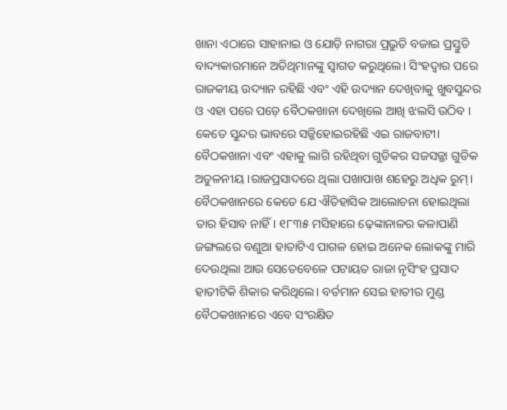ଖାନା ଏଠାରେ ସାହାନାଇ ଓ ଯୋଡ଼ି ନାଗରା ପ୍ରଭୁତି ବଜାଇ ପ୍ରସ୍ତୁତି ବାଦ୍ୟକାରମାନେ ଅତିଥିମାନଙ୍କୁ ସ୍ବାଗତ କରୁଥିଲେ। ସିଂହଦ୍ଵାର ପରେ ରାଜକୀୟ ଉଦ୍ୟାନ ରହିଛି ଏବଂ ଏହି ଉଦ୍ୟାନ ଦେଖିବାକୁ ଖୁବସୁନ୍ଦର ଓ ଏହା ପରେ ପଡ଼େ ବୈଠକଖାନା ଦେଖିଲେ ଆଖି ଝଲସି ଉଠିବ । କେତେ ସୁନ୍ଦର ଭାବରେ ସଜ୍ଜିହୋଇରହିଛି ଏଇ ରାଜବାଟୀ। ବୈଠକଖାନା ଏବଂ ଏହାକୁ ଲାଗି ରହିଥିବା ଗୁଡିକର ସଜସଜ୍ଜା ଗୁଡିକ ଅତୁଳନୀୟ ।ରାଜପ୍ରସାଦରେ ଥିଲା ପଖାପାଖ ଶହେରୁ ଅଧିକ ରୁମ୍। ବୈଠକଖାନରେ କେତେ ଯେ ଐତିହାସିକ ଆଲୋଚନା ହୋଇଥିଲା ତାର ହିସାବ ନାହିଁ। ୧୮୩୫ ମସିହାରେ ଢ଼େଙ୍କାନାଳର କଳାପାଣି ଜଙ୍ଗଲରେ ବଣୁଆ ହାତାଟିଏ ପାଗଳ ହୋଇ ଅନେକ ଲୋକଙ୍କୁ ମାରି ଦେଉଥିଲା ଆଉ ସେତେବେଳେ ପଟାୟତ ରାଜା ନୃସିଂହ ପ୍ରସାଦ ହାତୀଟିକି ଶିକାର କରିଥିଲେ। ବର୍ତମାନ ସେଇ ହାତୀର ମୁଣ୍ଡ ବୈଠକଖାନାରେ ଏବେ ସଂରକ୍ଷିତ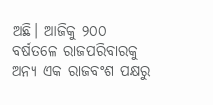ଅଛି। ଆଜିକୁ ୨୦୦ ବର୍ଷତଳେ ରାଜପରିବାରକୁ ଅନ୍ୟ ଏକ ରାଜବଂଶ ପକ୍ଷରୁ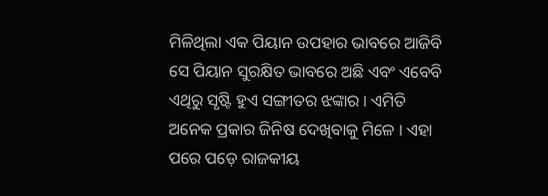ମିଳିଥିଲା ଏକ ପିୟାନ ଉପହାର ଭାବରେ ଆଜିବି ସେ ପିୟାନ ସୁରକ୍ଷିତ ଭାବରେ ଅଛି ଏବଂ ଏବେବି ଏଥିରୁ ସୃଷ୍ଟି ହୁଏ ସଙ୍ଗୀତର ଝଙ୍କାର । ଏମିତି ଅନେକ ପ୍ରକାର ଜିନିଷ ଦେଖିବାକୁ ମିଳେ । ଏହା ପରେ ପଡ଼େ ରାଜକୀୟ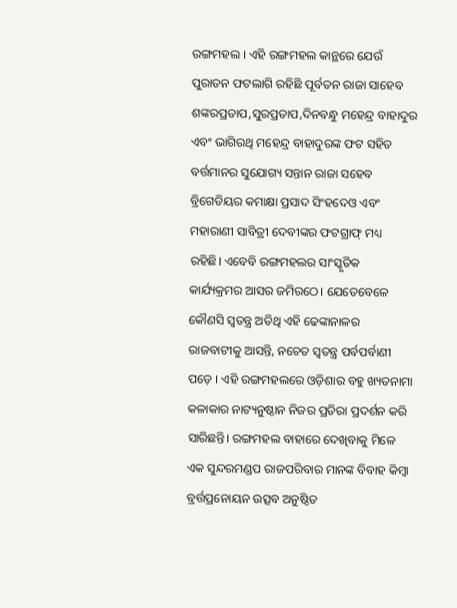ରଙ୍ଗମହଲ । ଏହି ରଙ୍ଗମହଲ କାନ୍ଥରେ ଯେଉଁ ପୁରାତନ ଫଟଲାଗି ରହିଛି ପୂର୍ବତନ ରାଜା ସାହେବ ଶଙ୍କରପ୍ରତାପ,ସୁରପ୍ରତାପ,ଦିନବନ୍ଧୁ ମହେନ୍ଦ୍ର ବାହାଦୁର ଏବଂ ଭାଗିରଥି ମହେନ୍ଦ୍ର ବାହାଦୁରଙ୍କ ଫଟ ସହିତ ବର୍ତ୍ତମାନର ସୁଯୋଗ୍ୟ ସନ୍ତାନ ରାଜା ସହେବ ବ୍ରିଗେଡିୟର କମାକ୍ଷା ପ୍ରସାଦ ସିଂହଦେଓ ଏବଂ ମହାରାଣୀ ସାବିତ୍ରୀ ଦେବୀଙ୍କର ଫଟଗ୍ରାଫ୍ ମଧ୍ୟ ରହିଛି। ଏବେବି ରଙ୍ଗମହଲର ସାଂସ୍କୃତିକ କାର୍ଯ୍ୟକ୍ରମର ଆସର ଜମିରଠେ। ଯେତେବେଳେ କୌଣସି ସ୍ବତନ୍ତ୍ର ଅତିଥି ଏହି ଢେଙ୍କାନାଳର ରାଜବାଟୀକୁ ଆସନ୍ତି, ନଚେତ ସ୍ୱତନ୍ତ୍ର ପର୍ବପର୍ବାଣୀ ପଡ଼େ । ଏହି ରଙ୍ଗମହଲରେ ଓଡ଼ିଶାର ବହୁ ଖ୍ୟତନାମା କଳାକାର ନାଟ୍ୟନୁଷ୍ଠାନ ନିଜର ପ୍ରତିରା ପ୍ରଦର୍ଶନ କରି ସାରିଛନ୍ତି। ରଙ୍ଗମହଲ ବାହାରେ ଦେଖିବାକୁ ମିଳେ ଏକ ସୁନ୍ଦରମଣ୍ଡପ ରାଜପରିବାର ମାନଙ୍କ ବିବାହ କିମ୍ବା ବ୍ରର୍ତ୍ତପ୍ରନୋୟନ ଉତ୍ସବ ଅନୁଷ୍ଠିତ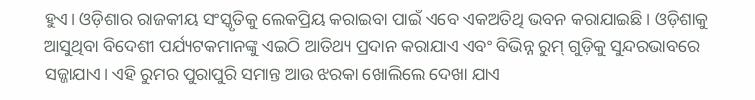ହୁଏ। ଓଡ଼ିଶାର ରାଜକୀୟ ସଂସ୍କୃତିକୁ ଲେକପ୍ରିୟ କରାଇବା ପାଇଁ ଏବେ ଏକଅତିଥି ଭବନ କରାଯାଇଛି। ଓଡ଼ିଶାକୁ ଆସୁଥିବା ବିଦେଶୀ ପର୍ଯ୍ୟଟକମାନଙ୍କୁ ଏଇଠି ଆତିଥ୍ୟ ପ୍ରଦାନ କରାଯାଏ ଏବଂ ବିଭିନ୍ନ ରୁମ୍ ଗୁଡ଼ିକୁ ସୁନ୍ଦରଭାବରେ ସଜ୍ଜାଯାଏ। ଏହି ରୁମର ପୁରାପୁରି ସମାନ୍ତ ଆଉ ଝରକା ଖୋଲିଲେ ଦେଖା ଯାଏ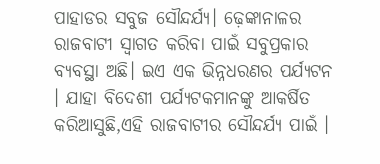ପାହାଡର ସବୁଜ ସୌନ୍ଦର୍ଯ୍ୟ। ଢ଼େଙ୍କାନାଳର ରାଜବାଟୀ ସ୍ବାଗତ କରିବା ପାଇଁ ସବୁପ୍ରକାର ବ୍ୟବସ୍ଥା ଅଛି। ଇଏ ଏକ ଭିନ୍ନଧରଣର ପର୍ଯ୍ୟଟନ । ଯାହା ବିଦେଶୀ ପର୍ଯ୍ୟଟକମାନଙ୍କୁ ଆକର୍ଷିତ କରିଆସୁଛି,ଏହି ରାଜବାଟୀର ସୌନ୍ଦର୍ଯ୍ୟ ପାଇଁ ।